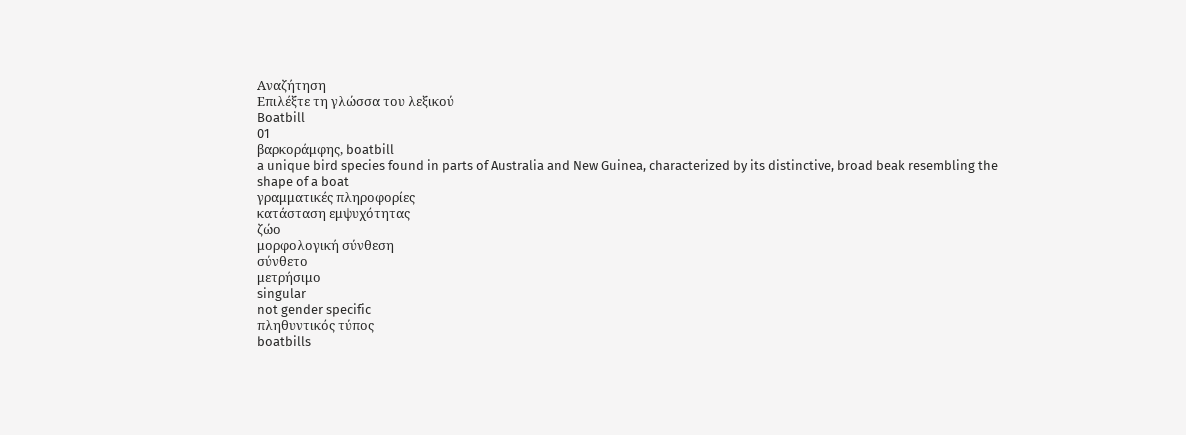Αναζήτηση
Επιλέξτε τη γλώσσα του λεξικού
Boatbill
01
βαρκοράμφης, boatbill
a unique bird species found in parts of Australia and New Guinea, characterized by its distinctive, broad beak resembling the shape of a boat
γραμματικές πληροφορίες
κατάσταση εμψυχότητας
ζώο
μορφολογική σύνθεση
σύνθετο
μετρήσιμο
singular
not gender specific
πληθυντικός τύπος
boatbills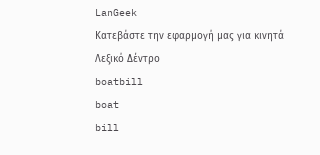LanGeek
Κατεβάστε την εφαρμογή μας για κινητά
Λεξικό Δέντρο
boatbill
boat
bill